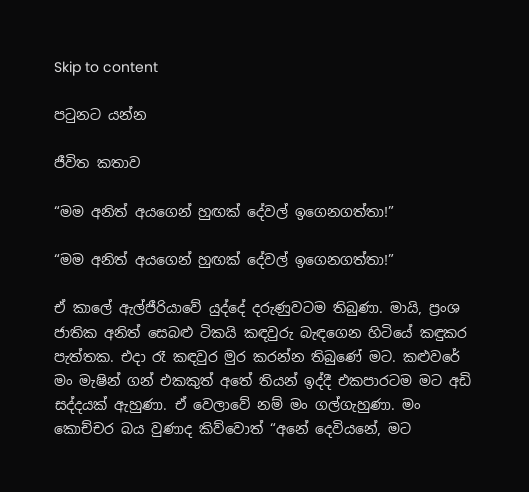Skip to content

පටුනට යන්න

ජීවිත කතාව

“මම අනිත් අයගෙන් හුඟක් දේවල් ඉගෙනගත්තා!”

“මම අනිත් අයගෙන් හුඟක් දේවල් ඉගෙනගත්තා!”

ඒ කාලේ ඇල්ජීරියාවේ යුද්දේ දරුණුවටම තිබුණා. මායි, ප්‍රංශ ජාතික අනිත් සෙබළු ටිකයි කඳවුරු බැඳගෙන හිටියේ කඳුකර පැත්තක. එදා රෑ කඳවුර මුර කරන්න තිබුණේ මට. කළුවරේ මං මැෂින් ගන් එකකුත් අතේ තියන් ඉද්දී එකපාරටම මට අඩි සද්දයක් ඇහුණා. ඒ වෙලාවේ නම් මං ගල්ගැහුණා. මං කොච්චර බය වුණාද කිව්වොත් “අනේ දෙවියනේ, මට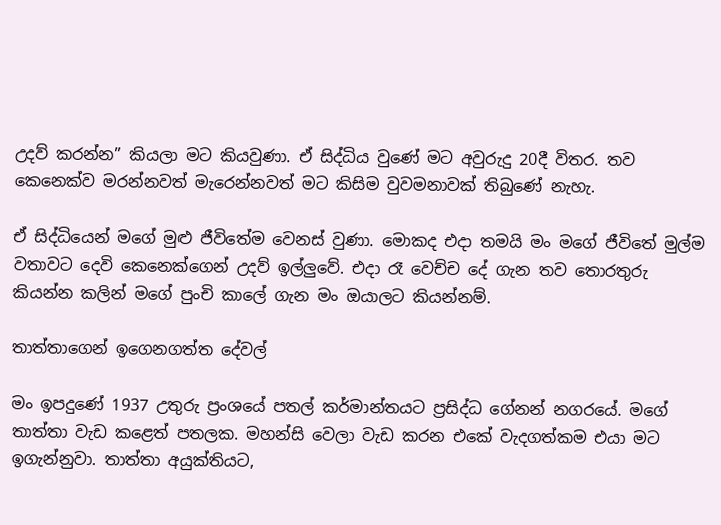උදව් කරන්න” කියලා මට කියවුණා. ඒ සිද්ධිය වුණේ මට අවුරුදු 20දී විතර. තව කෙනෙක්ව මරන්නවත් මැරෙන්නවත් මට කිසිම වුවමනාවක් තිබුණේ නැහැ.

ඒ සිද්ධියෙන් මගේ මුළු ජීවිතේම වෙනස් වුණා. මොකද එදා තමයි මං මගේ ජීවිතේ මුල්ම වතාවට දෙවි කෙනෙක්ගෙන් උදව් ඉල්ලුවේ. එදා රෑ වෙච්ච දේ ගැන තව තොරතුරු කියන්න කලින් මගේ පුංචි කාලේ ගැන මං ඔයාලට කියන්නම්.

තාත්තාගෙන් ඉගෙනගත්ත දේවල්

මං ඉපදුණේ 1937 උතුරු ප්‍රංශයේ පතල් කර්මාන්තයට ප්‍රසිද්ධ ගේනන් නගරයේ. මගේ තාත්තා වැඩ කළෙත් පතලක. මහන්සි වෙලා වැඩ කරන එකේ වැදගත්කම එයා මට ඉගැන්නුවා. තාත්තා අයුක්තියට,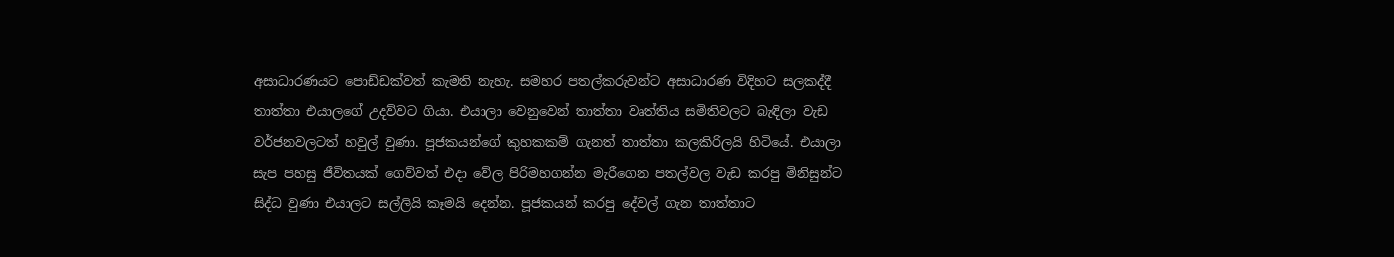අසාධාරණයට පොඩ්ඩක්වත් කැමති නැහැ. සමහර පතල්කරුවන්ට අසාධාරණ විදිහට සලකද්දී තාත්තා එයාලගේ උදව්වට ගියා. එයාලා වෙනුවෙන් තාත්තා වෘත්තිය සමිතිවලට බැඳිලා වැඩ වර්ජනවලටත් හවුල් වුණා. පූජකයන්ගේ කුහකකම් ගැනත් තාත්තා කලකිරිලයි හිටියේ. එයාලා සැප පහසු ජීවිතයක් ගෙව්වත් එදා වේල පිරිමහගන්න මැරීගෙන පතල්වල වැඩ කරපු මිනිසුන්ට සිද්ධ වුණා එයාලට සල්ලියි කෑමයි දෙන්න. පූජකයන් කරපු දේවල් ගැන තාත්තාට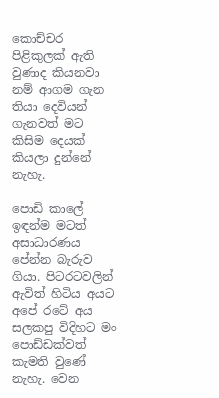කොච්චර පිළිකුලක් ඇති වුණාද කියනවා නම් ආගම ගැන තියා දෙවියන් ගැනවත් මට කිසිම දෙයක් කියලා දුන්නේ නැහැ.

පොඩි කාලේ ඉඳන්ම මටත් අසාධාරණය පේන්න බැරුව ගියා. පිටරටවලින් ඇවිත් හිටිය අයට අපේ රටේ අය සලකපු විදිහට මං පොඩ්ඩක්වත් කැමති වුණේ නැහැ. වෙන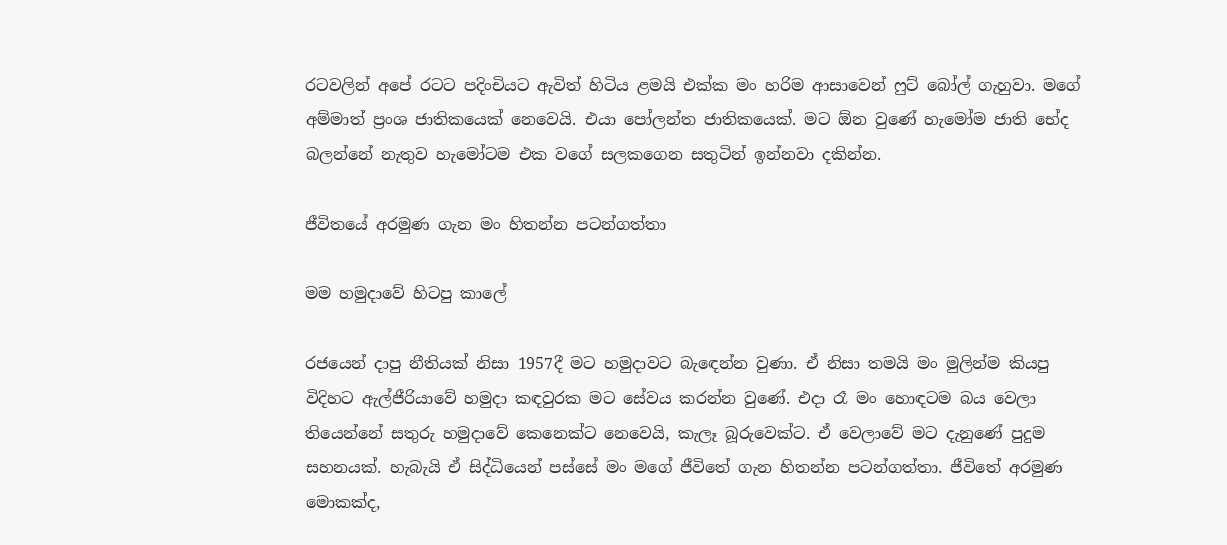රටවලින් අපේ රටට පදිංචියට ඇවිත් හිටිය ළමයි එක්ක මං හරිම ආසාවෙන් ෆුට් බෝල් ගැහුවා. මගේ අම්මාත් ප්‍රංශ ජාතිකයෙක් නෙවෙයි. එයා පෝලන්ත ජාතිකයෙක්. මට ඕන වුණේ හැමෝම ජාති භේද බලන්නේ නැතුව හැමෝටම එක වගේ සලකගෙන සතුටින් ඉන්නවා දකින්න.

ජීවිතයේ අරමුණ ගැන මං හිතන්න පටන්ගත්තා

මම හමුදාවේ හිටපු කාලේ

රජයෙන් දාපු නීතියක් නිසා 1957දී මට හමුදාවට බැඳෙන්න වුණා. ඒ නිසා තමයි මං මුලින්ම කියපු විදිහට ඇල්ජීරියාවේ හමුදා කඳවුරක මට සේවය කරන්න වුණේ. එදා රෑ මං හොඳටම බය වෙලා තියෙන්නේ සතුරු හමුදාවේ කෙනෙක්ට නෙවෙයි, කැලෑ බූරුවෙක්ට. ඒ වෙලාවේ මට දැනුණේ පුදුම සහනයක්. හැබැයි ඒ සිද්ධියෙන් පස්සේ මං මගේ ජීවිතේ ගැන හිතන්න පටන්ගත්තා. ජීවිතේ අරමුණ මොකක්ද,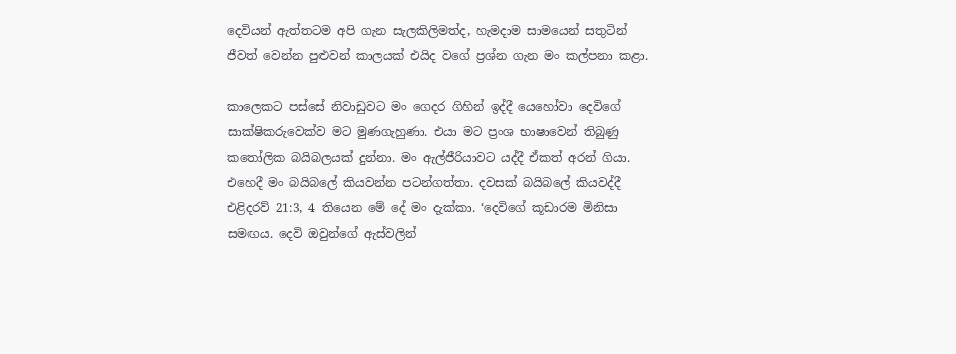දෙවියන් ඇත්තටම අපි ගැන සැලකිලිමත්ද, හැමදාම සාමයෙන් සතුටින් ජීවත් වෙන්න පුළුවන් කාලයක් එයිද වගේ ප්‍රශ්න ගැන මං කල්පනා කළා.

කාලෙකට පස්සේ නිවාඩුවට මං ගෙදර ගිහින් ඉද්දී යෙහෝවා දෙවිගේ සාක්ෂිකරුවෙක්ව මට මුණගැහුණා. එයා මට ප්‍රංශ භාෂාවෙන් තිබුණු කතෝලික බයිබලයක් දුන්නා. මං ඇල්ජීරියාවට යද්දී ඒකත් අරන් ගියා. එහෙදී මං බයිබලේ කියවන්න පටන්ගත්තා. දවසක් බයිබලේ කියවද්දී එළිදරව් 21:3, 4 තියෙන මේ දේ මං දැක්කා. ‘දෙවිගේ කූඩාරම මිනිසා සමඟය. දෙවි ඔවුන්ගේ ඇස්වලින්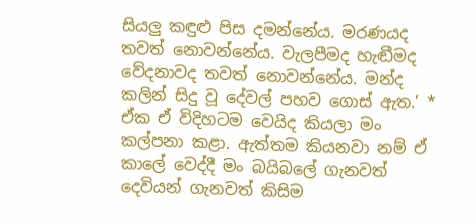සියලු කඳුළු පිස දමන්නේය. මරණයද තවත් නොවන්නේය. වැලපීමද හැඬීමද වේදනාවද තවත් නොවන්නේය. මන්ද කලින් සිදු වූ දේවල් පහව ගොස් ඇත.’ * ඒක ඒ විදිහටම වෙයිද කියලා මං කල්පනා කළා. ඇත්තම කියනවා නම් ඒ කාලේ වෙද්දී මං බයිබලේ ගැනවත් දෙවියන් ගැනවත් කිසිම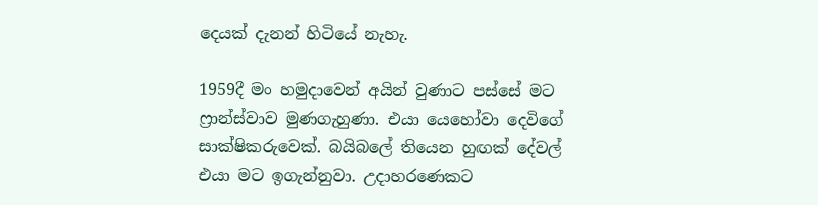දෙයක් දැනන් හිටියේ නැහැ.

1959දී මං හමුදාවෙන් අයින් වුණාට පස්සේ මට ෆ්‍රාන්ස්වාව මුණගැහුණා. එයා යෙහෝවා දෙවිගේ සාක්ෂිකරුවෙක්. බයිබලේ තියෙන හුඟක් දේවල් එයා මට ඉගැන්නුවා. උදාහරණෙකට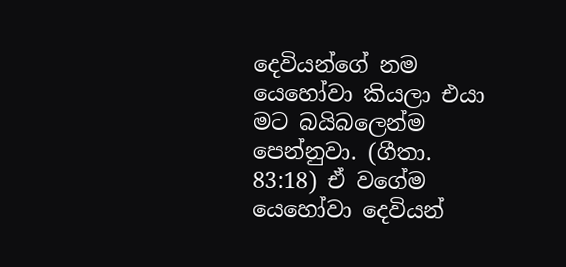දෙවියන්ගේ නම යෙහෝවා කියලා එයා මට බයිබලෙන්ම පෙන්නුවා. (ගීතා. 83:18) ඒ වගේම යෙහෝවා දෙවියන්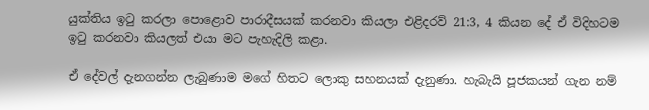යුක්තිය ඉටු කරලා පොළොව පාරාදීසයක් කරනවා කියලා එළිදරව් 21:3, 4 කියන දේ ඒ විදිහටම ඉටු කරනවා කියලත් එයා මට පැහැදිලි කළා.

ඒ දේවල් දැනගන්න ලැබුණාම මගේ හිතට ලොකු සහනයක් දැනුණා. හැබැයි පූජකයන් ගැන නම්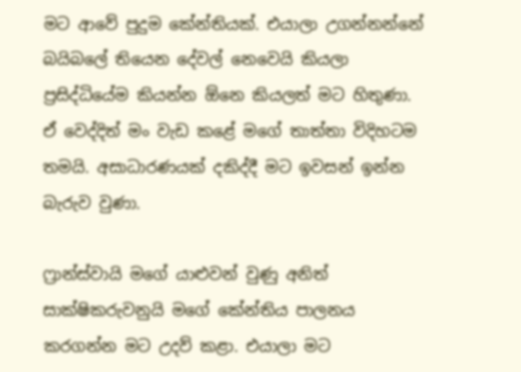මට ආවේ පුදුම කේන්තියක්. එයාලා උගන්නන්නේ බයිබලේ තියෙන දේවල් නෙවෙයි කියලා ප්‍රසිද්ධියේම කියන්න ඕනෙ කියලත් මට හිතුණා. ඒ වෙද්දිත් මං වැඩ කළේ මගේ තාත්තා විදිහටම තමයි. අසාධාරණයක් දකිද්දී මට ඉවසන් ඉන්න බැරුව වුණා.

ෆ්‍රාන්ස්වායි මගේ යාළුවන් වුණු අනිත් සාක්ෂිකරුවනුයි මගේ කේන්තිය පාලනය කරගන්න මට උදව් කළා. එයාලා මට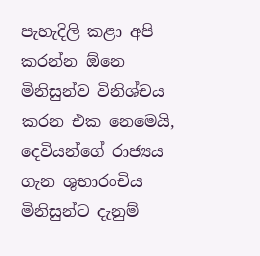පැහැදිලි කළා අපි කරන්න ඕනෙ මිනිසුන්ව විනිශ්චය කරන එක නෙමෙයි, දෙවියන්ගේ රාජ්‍යය ගැන ශුභාරංචිය මිනිසුන්ට දැනුම්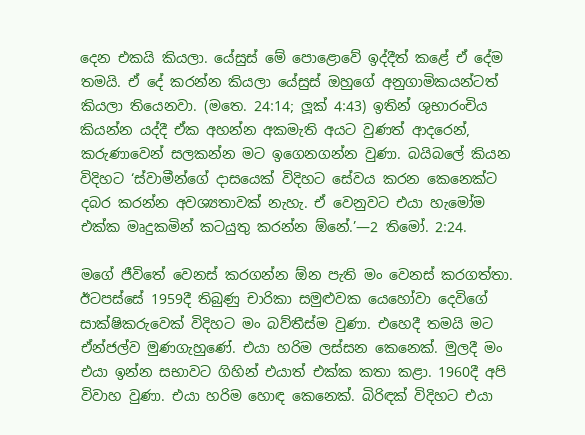දෙන එකයි කියලා. යේසුස් මේ පොළොවේ ඉද්දීත් කළේ ඒ දේම තමයි. ඒ දේ කරන්න කියලා යේසුස් ඔහුගේ අනුගාමිකයන්ටත් කියලා තියෙනවා. (මතෙ. 24:14; ලූක් 4:43) ඉතින් ශුභාරංචිය කියන්න යද්දී ඒක අහන්න අකමැති අයට වුණත් ආදරෙන්, කරුණාවෙන් සලකන්න මට ඉගෙනගන්න වුණා. බයිබලේ කියන විදිහට ‘ස්වාමීන්ගේ දාසයෙක් විදිහට සේවය කරන කෙනෙක්ට දබර කරන්න අවශ්‍යතාවක් නැහැ. ඒ වෙනුවට එයා හැමෝම එක්ක මෘදුකමින් කටයුතු කරන්න ඕනේ.’—2 තිමෝ. 2:24.

මගේ ජීවිතේ වෙනස් කරගන්න ඕන පැති මං වෙනස් කරගත්තා. ඊටපස්සේ 1959දී තිබුණු චාරිකා සමුළුවක යෙහෝවා දෙවිගේ සාක්ෂිකරුවෙක් විදිහට මං බව්තීස්ම වුණා. එහෙදී තමයි මට ඒන්ජල්ව මුණගැහුණේ. එයා හරිම ලස්සන කෙනෙක්. මුලදී මං එයා ඉන්න සභාවට ගිහින් එයාත් එක්ක කතා කළා. 1960දී අපි විවාහ වුණා. එයා හරිම හොඳ කෙනෙක්. බිරිඳක් විදිහට එයා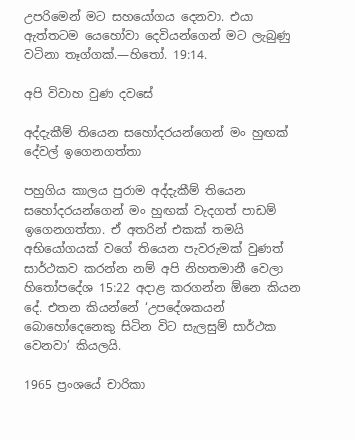උපරිමෙන් මට සහයෝගය දෙනවා. එයා ඇත්තටම යෙහෝවා දෙවියන්ගෙන් මට ලැබුණු වටිනා තෑග්ගක්.—හිතෝ. 19:14.

අපි විවාහ වුණ දවසේ

අද්දැකීම් තියෙන සහෝදරයන්ගෙන් මං හුඟක් දේවල් ඉගෙනගත්තා

පහුගිය කාලය පුරාම අද්දැකීම් තියෙන සහෝදරයන්ගෙන් මං හුඟක් වැදගත් පාඩම් ඉගෙනගත්තා. ඒ අතරින් එකක් තමයි අභියෝගයක් වගේ තියෙන පැවරුමක් වුණත් සාර්ථකව කරන්න නම් අපි නිහතමානී වෙලා හිතෝපදේශ 15:22 අදාළ කරගන්න ඕනෙ කියන දේ. එතන කියන්නේ ‘උපදේශකයන් බොහෝදෙනෙකු සිටින විට සැලසුම් සාර්ථක වෙනවා’ කියලයි.

1965 ප්‍රංශයේ චාරිකා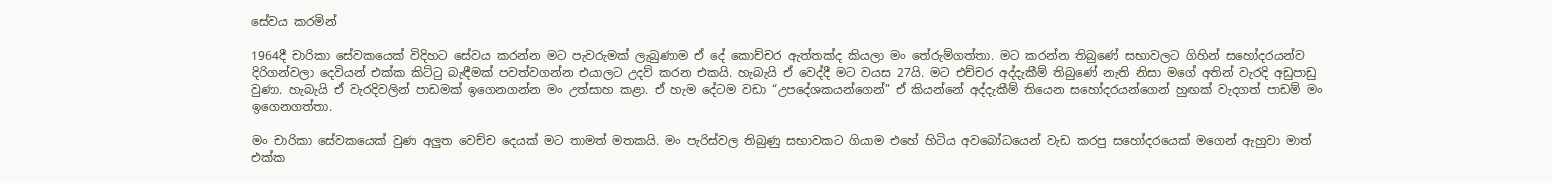සේවය කරමින්

1964දී චාරිකා සේවකයෙක් විදිහට සේවය කරන්න මට පැවරුමක් ලැබුණාම ඒ දේ කොච්චර ඇත්තක්ද කියලා මං තේරුම්ගත්තා. මට කරන්න තිබුණේ සභාවලට ගිහින් සහෝදරයන්ව දිරිගන්වලා දෙවියන් එක්ක කිට්ටු බැඳීමක් පවත්වගන්න එයාලට උදව් කරන එකයි. හැබැයි ඒ වෙද්දී මට වයස 27යි. මට එච්චර අද්දැකීම් තිබුණේ නැති නිසා මගේ අතින් වැරදි අඩුපාඩු වුණා. හැබැයි ඒ වැරදිවලින් පාඩමක් ඉගෙනගන්න මං උත්සාහ කළා. ඒ හැම දේටම වඩා “උපදේශකයන්ගෙන්” ඒ කියන්නේ අද්දැකීම් තියෙන සහෝදරයන්ගෙන් හුඟක් වැදගත් පාඩම් මං ඉගෙනගත්තා.

මං චාරිකා සේවකයෙක් වුණ අලුත වෙච්ච දෙයක් මට තාමත් මතකයි. මං පැරිස්වල තිබුණු සභාවකට ගියාම එහේ හිටිය අවබෝධයෙන් වැඩ කරපු සහෝදරයෙක් මගෙන් ඇහුවා මාත් එක්ක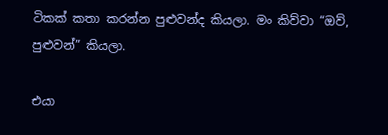ටිකක් කතා කරන්න පුළුවන්ද කියලා. මං කිව්වා “ඔව්, පුළුවන්” කියලා.

එයා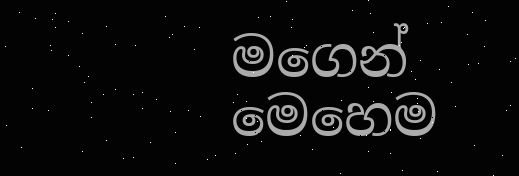මගෙන් මෙහෙම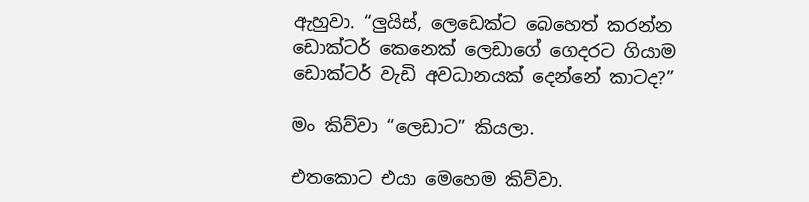ඇහුවා. “ලුයිස්, ලෙඩෙක්ට බෙහෙත් කරන්න ඩොක්ටර් කෙනෙක් ලෙඩාගේ ගෙදරට ගියාම ඩොක්ටර් වැඩි අවධානයක් දෙන්නේ කාටද?”

මං කිව්වා “ලෙඩාට” කියලා.

එතකොට එයා මෙහෙම කිව්වා.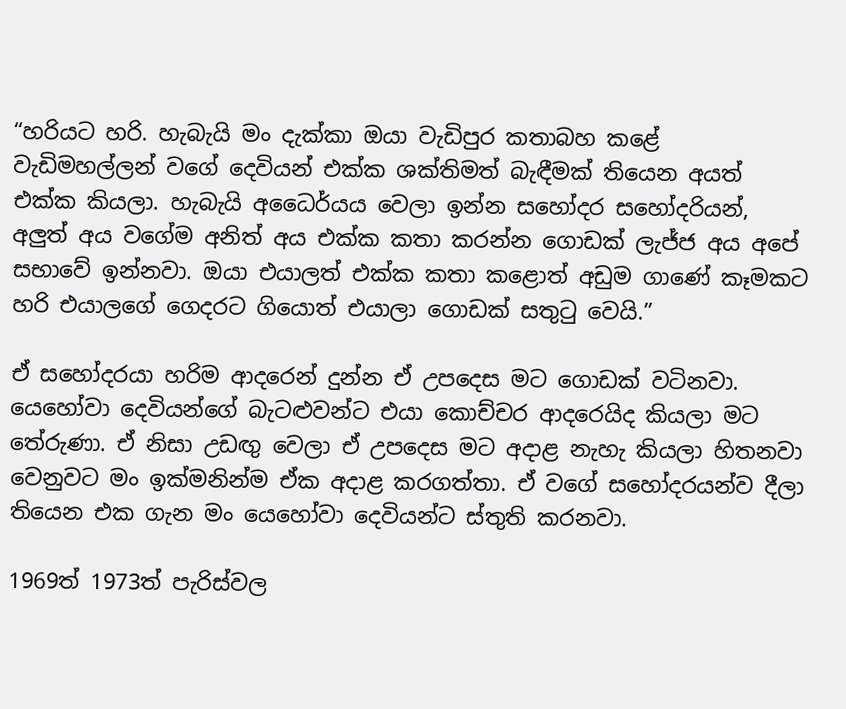“හරියට හරි. හැබැයි මං දැක්කා ඔයා වැඩිපුර කතාබහ කළේ වැඩිමහල්ලන් වගේ දෙවියන් එක්ක ශක්තිමත් බැඳීමක් තියෙන අයත් එක්ක කියලා. හැබැයි අධෛර්යය වෙලා ඉන්න සහෝදර සහෝදරියන්, අලුත් අය වගේම අනිත් අය එක්ක කතා කරන්න ගොඩක් ලැජ්ජ අය අපේ සභාවේ ඉන්නවා. ඔයා එයාලත් එක්ක කතා කළොත් අඩුම ගාණේ කෑමකට හරි එයාලගේ ගෙදරට ගියොත් එයාලා ගොඩක් සතුටු වෙයි.”

ඒ සහෝදරයා හරිම ආදරෙන් දුන්න ඒ උපදෙස මට ගොඩක් වටිනවා. යෙහෝවා දෙවියන්ගේ බැටළුවන්ට එයා කොච්චර ආදරෙයිද කියලා මට තේරුණා. ඒ නිසා උඩඟු වෙලා ඒ උපදෙස මට අදාළ නැහැ කියලා හිතනවා වෙනුවට මං ඉක්මනින්ම ඒක අදාළ කරගත්තා. ඒ වගේ සහෝදරයන්ව දීලා තියෙන එක ගැන මං යෙහෝවා දෙවියන්ට ස්තුති කරනවා.

1969ත් 1973ත් පැරිස්වල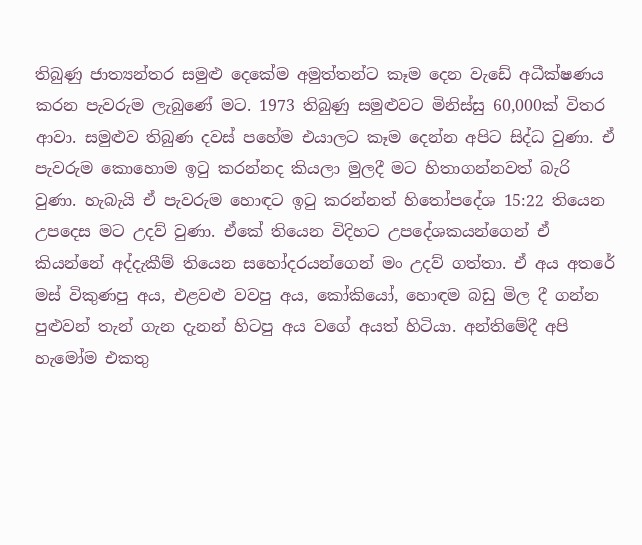තිබුණු ජාත්‍යන්තර සමුළු දෙකේම අමුත්තන්ට කෑම දෙන වැඩේ අධීක්ෂණය කරන පැවරුම ලැබුණේ මට. 1973 තිබුණු සමුළුවට මිනිස්සු 60,000ක් විතර ආවා. සමුළුව තිබුණ දවස් පහේම එයාලට කෑම දෙන්න අපිට සිද්ධ වුණා. ඒ පැවරුම කොහොම ඉටු කරන්නද කියලා මුලදී මට හිතාගන්නවත් බැරි වුණා. හැබැයි ඒ පැවරුම හොඳට ඉටු කරන්නත් හිතෝපදේශ 15:22 තියෙන උපදෙස මට උදව් වුණා. ඒකේ තියෙන විදිහට උපදේශකයන්ගෙන් ඒ කියන්නේ අද්දැකීම් තියෙන සහෝදරයන්ගෙන් මං උදව් ගත්තා. ඒ අය අතරේ මස් විකුණපු අය, එළවළු වවපු අය, කෝකියෝ, හොඳම බඩු මිල දී ගන්න පුළුවන් තැන් ගැන දැනන් හිටපු අය වගේ අයත් හිටියා. අන්තිමේදී අපි හැමෝම එකතු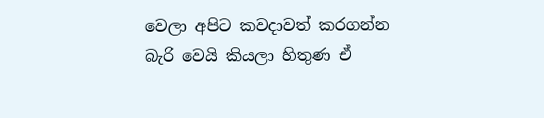වෙලා අපිට කවදාවත් කරගන්න බැරි වෙයි කියලා හිතුණ ඒ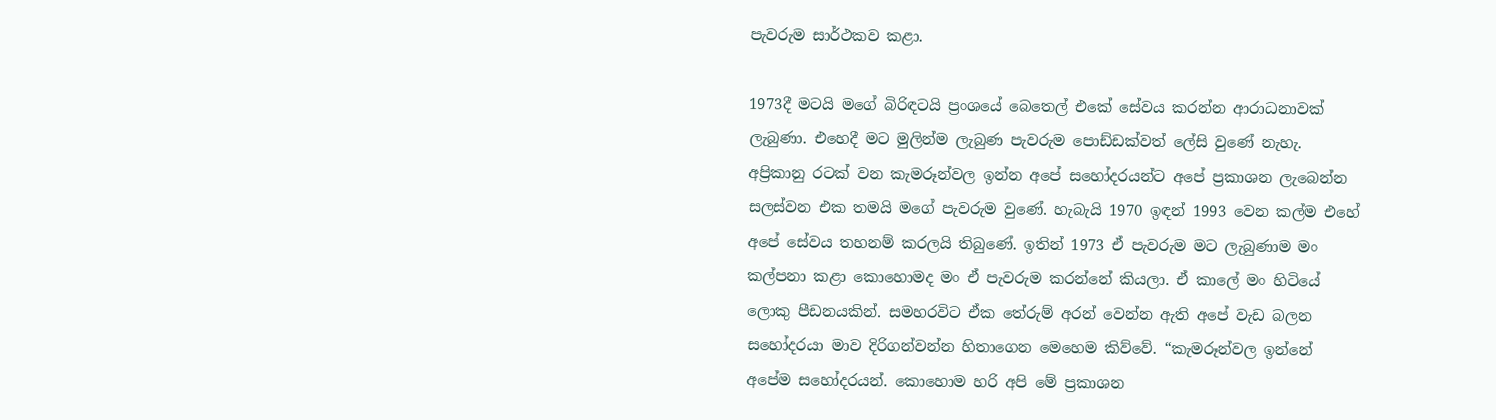පැවරුම සාර්ථකව කළා.

1973දී මටයි මගේ බිරිඳටයි ප්‍රංශයේ බෙතෙල් එකේ සේවය කරන්න ආරාධනාවක් ලැබුණා. එහෙදී මට මුලින්ම ලැබුණ පැවරුම පොඩ්ඩක්වත් ලේසි වුණේ නැහැ. අප්‍රිකානු රටක් වන කැමරූන්වල ඉන්න අපේ සහෝදරයන්ට අපේ ප්‍රකාශන ලැබෙන්න සලස්වන එක තමයි මගේ පැවරුම වුණේ. හැබැයි 1970 ඉඳන් 1993 වෙන කල්ම එහේ අපේ සේවය තහනම් කරලයි තිබුණේ. ඉතින් 1973 ඒ පැවරුම මට ලැබුණාම මං කල්පනා කළා කොහොමද මං ඒ පැවරුම කරන්නේ කියලා. ඒ කාලේ මං හිටියේ ලොකු පීඩනයකින්. සමහරවිට ඒක තේරුම් අරන් වෙන්න ඇති අපේ වැඩ බලන සහෝදරයා මාව දිරිගන්වන්න හිතාගෙන මෙහෙම කිව්වේ. “කැමරූන්වල ඉන්නේ අපේම සහෝදරයන්. කොහොම හරි අපි මේ ප්‍රකාශන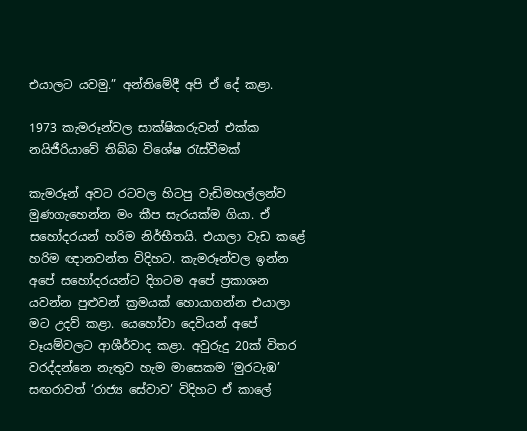එයාලට යවමු.” අන්තිමේදී අපි ඒ දේ කළා.

1973 කැමරූන්වල සාක්ෂිකරුවන් එක්ක නයිජීරියාවේ තිබ්බ විශේෂ රැස්වීමක්

කැමරූන් අවට රටවල හිටපු වැඩිමහල්ලන්ව මුණගැහෙන්න මං කීප සැරයක්ම ගියා. ඒ සහෝදරයන් හරිම නිර්භීතයි. එයාලා වැඩ කළේ හරිම ඥානවන්ත විදිහට. කැමරූන්වල ඉන්න අපේ සහෝදරයන්ට දිගටම අපේ ප්‍රකාශන යවන්න පුළුවන් ක්‍රමයක් හොයාගන්න එයාලා මට උදව් කළා. යෙහෝවා දෙවියන් අපේ වෑයම්වලට ආශීර්වාද කළා. අවුරුදු 20ක් විතර වරද්දන්නෙ නැතුව හැම මාසෙකම ‘මුරටැඹ’ සඟරාවත් ‘රාජ්‍ය සේවාව’ විදිහට ඒ කාලේ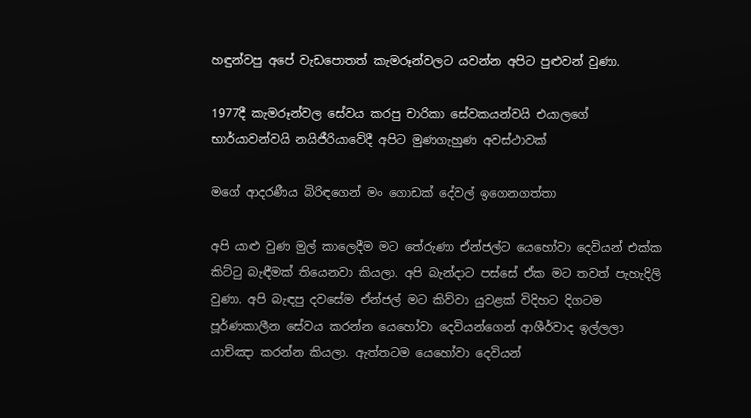හඳුන්වපු අපේ වැඩපොතත් කැමරූන්වලට යවන්න අපිට පුළුවන් වුණා.

1977දී කැමරූන්වල සේවය කරපු චාරිකා සේවකයන්වයි එයාලගේ භාර්යාවන්වයි නයිජීරියාවේදී අපිට මුණගැහුණ අවස්ථාවක්

මගේ ආදරණීය බිරිඳගෙන් මං ගොඩක් දේවල් ඉගෙනගත්තා

අපි යාළු වුණ මුල් කාලෙදීම මට තේරුණා ඒන්ජල්ට යෙහෝවා දෙවියන් එක්ක කිට්ටු බැඳීමක් තියෙනවා කියලා. අපි බැන්දාට පස්සේ ඒක මට තවත් පැහැදිලි වුණා. අපි බැඳපු දවසේම ඒන්ජල් මට කිව්වා යුවළක් විදිහට දිගටම පූර්ණකාලීන සේවය කරන්න යෙහෝවා දෙවියන්ගෙන් ආශීර්වාද ඉල්ලලා යාච්ඤා කරන්න කියලා. ඇත්තටම යෙහෝවා දෙවියන්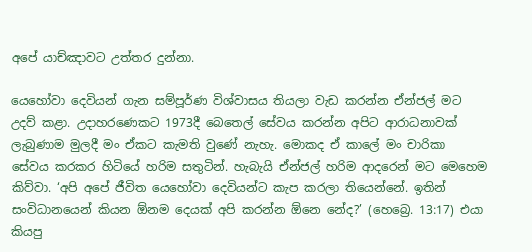අපේ යාච්ඤාවට උත්තර දුන්නා.

යෙහෝවා දෙවියන් ගැන සම්පූර්ණ විශ්වාසය තියලා වැඩ කරන්න ඒන්ජල් මට උදව් කළා. උදාහරණෙකට 1973දී බෙතෙල් සේවය කරන්න අපිට ආරාධනාවක් ලැබුණාම මුලදී මං ඒකට කැමති වුණේ නැහැ. මොකද ඒ කාලේ මං චාරිකා සේවය කරකර හිටියේ හරිම සතුටින්. හැබැයි ඒන්ජල් හරිම ආදරෙන් මට මෙහෙම කිව්වා. ‘අපි අපේ ජීවිත යෙහෝවා දෙවියන්ට කැප කරලා තියෙන්නේ. ඉතින් සංවිධානයෙන් කියන ඕනම දෙයක් අපි කරන්න ඕනෙ නේද?’ (හෙබ්‍රෙ. 13:17) එයා කියපු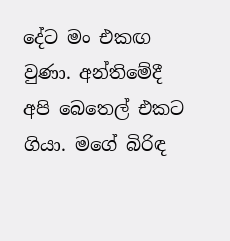දේට මං එකඟ වුණා. අන්තිමේදී අපි බෙතෙල් එකට ගියා. මගේ බිරිඳ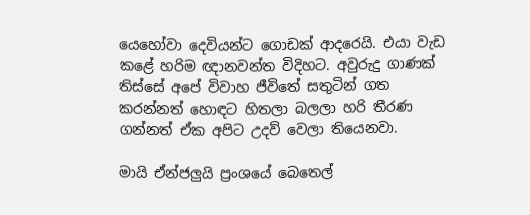යෙහෝවා දෙවියන්ට ගොඩක් ආදරෙයි. එයා වැඩ කළේ හරිම ඥානවන්ත විදිහට. අවුරුදු ගාණක් තිස්සේ අපේ විවාහ ජීවිතේ සතුටින් ගත කරන්නත් හොඳට හිතලා බලලා හරි තීරණ ගන්නත් ඒක අපිට උදව් වෙලා තියෙනවා.

මායි ඒන්ජලුයි ප්‍රංශයේ බෙතෙල්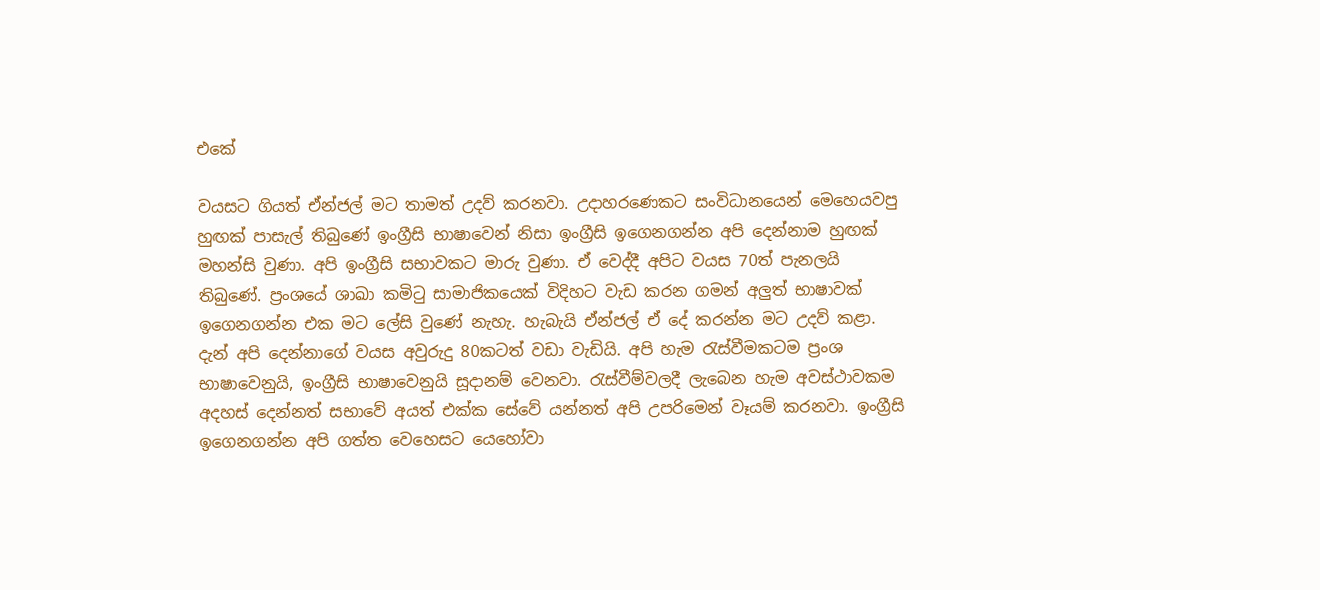එකේ

වයසට ගියත් ඒන්ජල් මට තාමත් උදව් කරනවා. උදාහරණෙකට සංවිධානයෙන් මෙහෙයවපු හුඟක් පාසැල් තිබුණේ ඉංග්‍රීසි භාෂාවෙන් නිසා ඉංග්‍රීසි ඉගෙනගන්න අපි දෙන්නාම හුඟක් මහන්සි වුණා. අපි ඉංග්‍රීසි සභාවකට මාරු වුණා. ඒ වෙද්දී අපිට වයස 70ත් පැනලයි තිබුණේ. ප්‍රංශයේ ශාඛා කමිටු සාමාජිකයෙක් විදිහට වැඩ කරන ගමන් අලුත් භාෂාවක් ඉගෙනගන්න එක මට ලේසි වුණේ නැහැ. හැබැයි ඒන්ජල් ඒ දේ කරන්න මට උදව් කළා. දැන් අපි දෙන්නාගේ වයස අවුරුදු 80කටත් වඩා වැඩියි. අපි හැම රැස්වීමකටම ප්‍රංශ භාෂාවෙනුයි, ඉංග්‍රීසි භාෂාවෙනුයි සූදානම් වෙනවා. රැස්වීම්වලදී ලැබෙන හැම අවස්ථාවකම අදහස් දෙන්නත් සභාවේ අයත් එක්ක සේවේ යන්නත් අපි උපරිමෙන් වෑයම් කරනවා. ඉංග්‍රීසි ඉගෙනගන්න අපි ගත්ත වෙහෙසට යෙහෝවා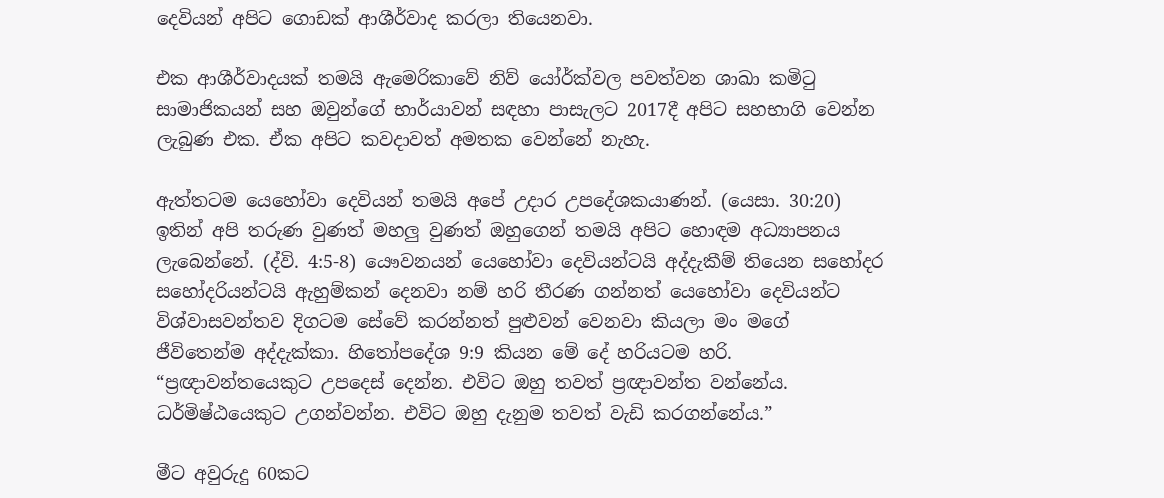දෙවියන් අපිට ගොඩක් ආශීර්වාද කරලා තියෙනවා.

එක ආශීර්වාදයක් තමයි ඇමෙරිකාවේ නිව් යෝර්ක්වල පවත්වන ශාඛා කමිටු සාමාජිකයන් සහ ඔවුන්ගේ භාර්යාවන් සඳහා පාසැලට 2017දී අපිට සහභාගි වෙන්න ලැබුණ එක. ඒක අපිට කවදාවත් අමතක වෙන්නේ නැහැ.

ඇත්තටම යෙහෝවා දෙවියන් තමයි අපේ උදාර උපදේශකයාණන්. (යෙසා. 30:20) ඉතින් අපි තරුණ වුණත් මහලු වුණත් ඔහුගෙන් තමයි අපිට හොඳම අධ්‍යාපනය ලැබෙන්නේ. (ද්වි. 4:5-8) යෞවනයන් යෙහෝවා දෙවියන්ටයි අද්දැකීම් තියෙන සහෝදර සහෝදරියන්ටයි ඇහුම්කන් දෙනවා නම් හරි තීරණ ගන්නත් යෙහෝවා දෙවියන්ට විශ්වාසවන්තව දිගටම සේවේ කරන්නත් පුළුවන් වෙනවා කියලා මං මගේ ජීවිතෙන්ම අද්දැක්කා. හිතෝපදේශ 9:9 කියන මේ දේ හරියටම හරි. “ප්‍රඥාවන්තයෙකුට උපදෙස් දෙන්න. එවිට ඔහු තවත් ප්‍රඥාවන්ත වන්නේය. ධර්මිෂ්ඨයෙකුට උගන්වන්න. එවිට ඔහු දැනුම තවත් වැඩි කරගන්නේය.”

මීට අවුරුදු 60කට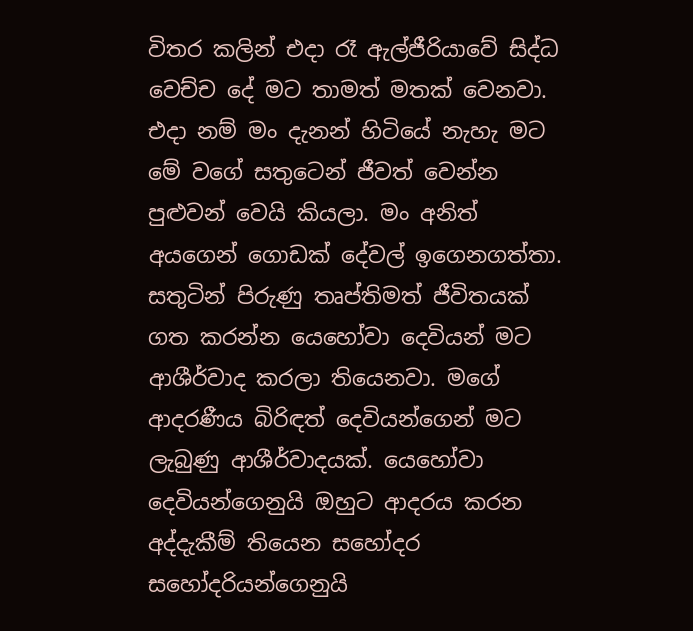විතර කලින් එදා රෑ ඇල්ජීරියාවේ සිද්ධ වෙච්ච දේ මට තාමත් මතක් වෙනවා. එදා නම් මං දැනන් හිටියේ නැහැ මට මේ වගේ සතුටෙන් ජීවත් වෙන්න පුළුවන් වෙයි කියලා. මං අනිත් අයගෙන් ගොඩක් දේවල් ඉගෙනගත්තා. සතුටින් පිරුණු තෘප්තිමත් ජීවිතයක් ගත කරන්න යෙහෝවා දෙවියන් මට ආශීර්වාද කරලා තියෙනවා. මගේ ආදරණීය බිරිඳත් දෙවියන්ගෙන් මට ලැබුණු ආශීර්වාදයක්. යෙහෝවා දෙවියන්ගෙනුයි ඔහුට ආදරය කරන අද්දැකීම් තියෙන සහෝදර සහෝදරියන්ගෙනුයි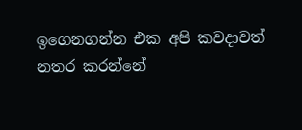ඉගෙනගන්න එක අපි කවදාවත් නතර කරන්නේ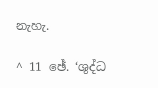නැහැ.

^ 11 ඡේ. ‘ශුද්ධ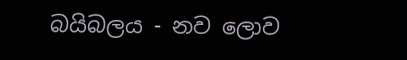බයිබලය - නව ලොව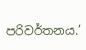පරිවර්තනය.’